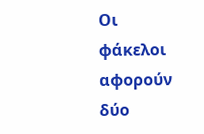Οι φάκελοι αφορούν δύο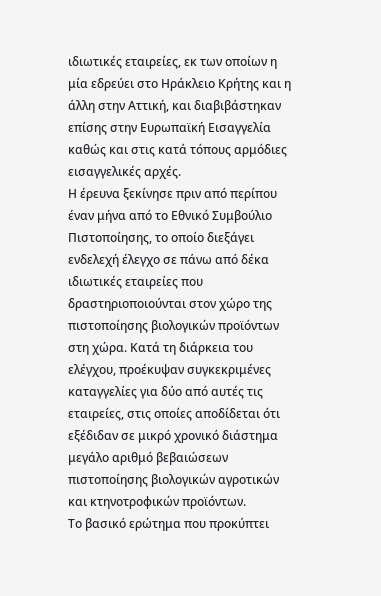ιδιωτικές εταιρείες, εκ των οποίων η μία εδρεύει στο Ηράκλειο Κρήτης και η άλλη στην Αττική, και διαβιβάστηκαν επίσης στην Ευρωπαϊκή Εισαγγελία καθώς και στις κατά τόπους αρμόδιες εισαγγελικές αρχές.
Η έρευνα ξεκίνησε πριν από περίπου έναν μήνα από το Εθνικό Συμβούλιο Πιστοποίησης, το οποίο διεξάγει ενδελεχή έλεγχο σε πάνω από δέκα ιδιωτικές εταιρείες που δραστηριοποιούνται στον χώρο της πιστοποίησης βιολογικών προϊόντων στη χώρα. Κατά τη διάρκεια του ελέγχου, προέκυψαν συγκεκριμένες καταγγελίες για δύο από αυτές τις εταιρείες, στις οποίες αποδίδεται ότι εξέδιδαν σε μικρό χρονικό διάστημα μεγάλο αριθμό βεβαιώσεων πιστοποίησης βιολογικών αγροτικών και κτηνοτροφικών προϊόντων.
Το βασικό ερώτημα που προκύπτει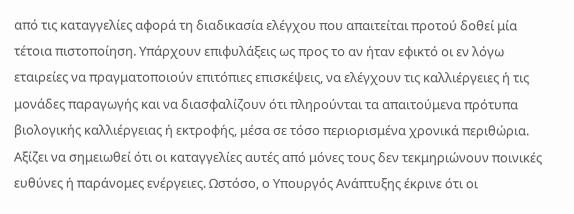από τις καταγγελίες αφορά τη διαδικασία ελέγχου που απαιτείται προτού δοθεί μία τέτοια πιστοποίηση. Υπάρχουν επιφυλάξεις ως προς το αν ήταν εφικτό οι εν λόγω εταιρείες να πραγματοποιούν επιτόπιες επισκέψεις, να ελέγχουν τις καλλιέργειες ή τις μονάδες παραγωγής και να διασφαλίζουν ότι πληρούνται τα απαιτούμενα πρότυπα βιολογικής καλλιέργειας ή εκτροφής, μέσα σε τόσο περιορισμένα χρονικά περιθώρια.
Αξίζει να σημειωθεί ότι οι καταγγελίες αυτές από μόνες τους δεν τεκμηριώνουν ποινικές ευθύνες ή παράνομες ενέργειες. Ωστόσο, ο Υπουργός Ανάπτυξης έκρινε ότι οι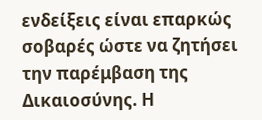ενδείξεις είναι επαρκώς σοβαρές ώστε να ζητήσει την παρέμβαση της Δικαιοσύνης. Η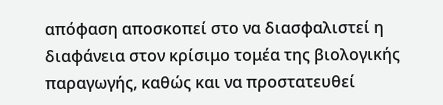απόφαση αποσκοπεί στο να διασφαλιστεί η διαφάνεια στον κρίσιμο τομέα της βιολογικής παραγωγής, καθώς και να προστατευθεί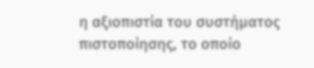η αξιοπιστία του συστήματος πιστοποίησης, το οποίο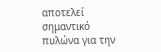αποτελεί σημαντικό πυλώνα για την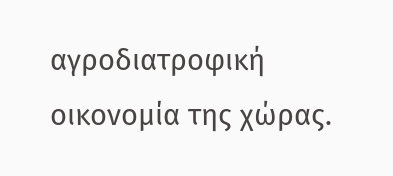αγροδιατροφική οικονομία της χώρας.